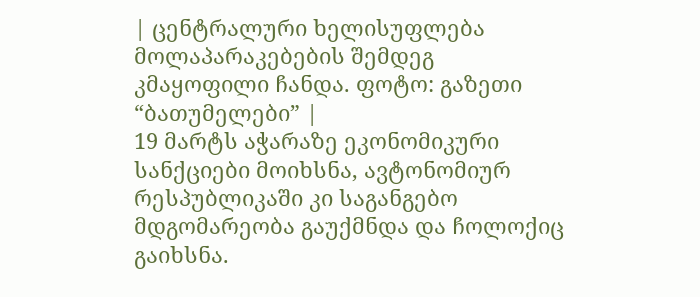| ცენტრალური ხელისუფლება მოლაპარაკებების შემდეგ კმაყოფილი ჩანდა. ფოტო: გაზეთი “ბათუმელები” |
19 მარტს აჭარაზე ეკონომიკური სანქციები მოიხსნა, ავტონომიურ რესპუბლიკაში კი საგანგებო მდგომარეობა გაუქმნდა და ჩოლოქიც გაიხსნა.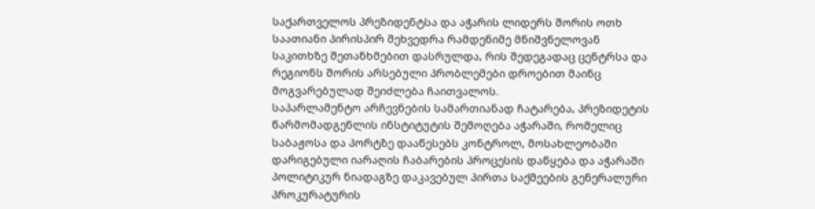საქართველოს პრეზიდენტსა და აჭარის ლიდერს შორის ოთხ საათიანი პირისპირ შეხვედრა რამდენიმე მნიშვნელოვან საკითხზე შეთანხმებით დასრულდა, რის შედეგადაც ცენტრსა და რეგიონს შორის არსებული პრობლემები დროებით მაინც მოგვარებულად შეიძლება ჩაითვალოს.
საპარლამენტო არჩევნების სამართიანად ჩატარება, პრეზიდეტის წარმომადგენლის ინსტიტუტის შემოღება აჭარაში, რომელიც საბაჟოსა და პორტზე დააწესებს კონტროლ, მოსახლეობაში დარიგებული იარაღის ჩაბარების პროცესის დაწყება და აჭარაში პოლიტიკურ ნიადაგზე დაკავებულ პირთა საქმეების გენერალური პროკურატურის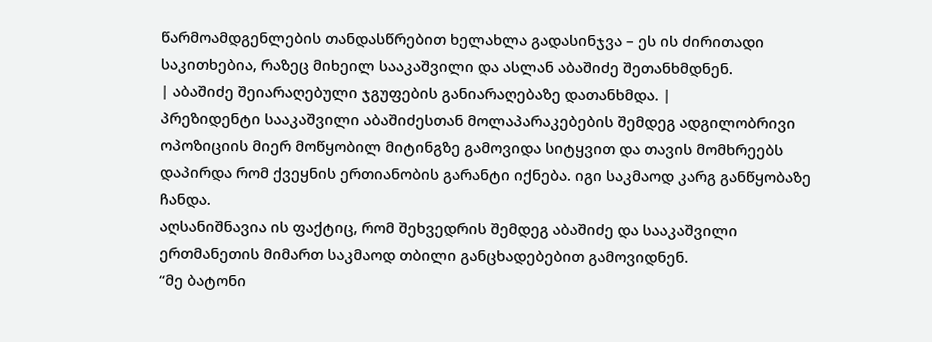წარმოამდგენლების თანდასწრებით ხელახლა გადასინჯვა – ეს ის ძირითადი საკითხებია, რაზეც მიხეილ სააკაშვილი და ასლან აბაშიძე შეთანხმდნენ.
| აბაშიძე შეიარაღებული ჯგუფების განიარაღებაზე დათანხმდა. |
პრეზიდენტი სააკაშვილი აბაშიძესთან მოლაპარაკებების შემდეგ ადგილობრივი ოპოზიციის მიერ მოწყობილ მიტინგზე გამოვიდა სიტყვით და თავის მომხრეებს დაპირდა რომ ქვეყნის ერთიანობის გარანტი იქნება. იგი საკმაოდ კარგ განწყობაზე ჩანდა.
აღსანიშნავია ის ფაქტიც, რომ შეხვედრის შემდეგ აბაშიძე და სააკაშვილი ერთმანეთის მიმართ საკმაოდ თბილი განცხადებებით გამოვიდნენ.
“მე ბატონი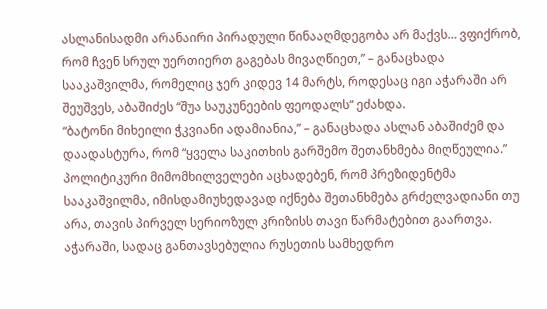ასლანისადმი არანაირი პირადული წინააღმდეგობა არ მაქვს… ვფიქრობ, რომ ჩვენ სრულ უერთიერთ გაგებას მივაღწიეთ,” – განაცხადა სააკაშვილმა, რომელიც ჯერ კიდევ 14 მარტს, როდესაც იგი აჭარაში არ შეუშვეს, აბაშიძეს “შუა საუკუნეების ფეოდალს“ ეძახდა.
“ბატონი მიხეილი ჭკვიანი ადამიანია,” – განაცხადა ასლან აბაშიძემ და დაადასტურა, რომ “ყველა საკითხის გარშემო შეთანხმება მიღწეულია.”
პოლიტიკური მიმომხილველები აცხადებენ, რომ პრეზიდენტმა სააკაშვილმა, იმისდამიუხედავად იქნება შეთანხმება გრძელვადიანი თუ არა, თავის პირველ სერიოზულ კრიზისს თავი წარმატებით გაართვა.
აჭარაში, სადაც განთავსებულია რუსეთის სამხედრო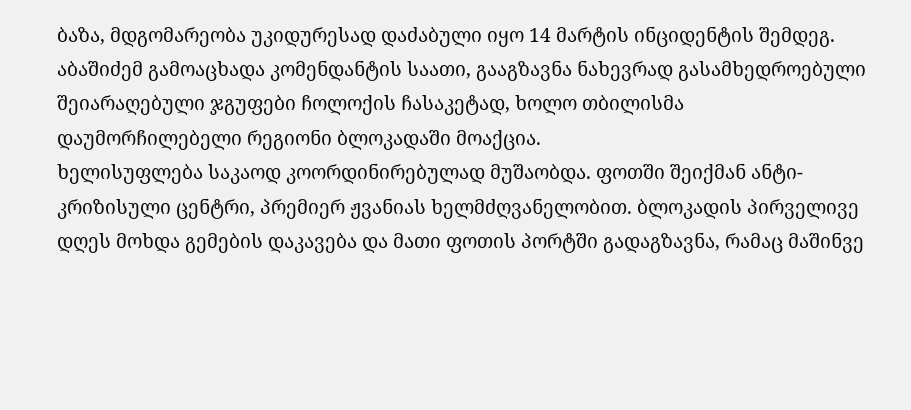ბაზა, მდგომარეობა უკიდურესად დაძაბული იყო 14 მარტის ინციდენტის შემდეგ. აბაშიძემ გამოაცხადა კომენდანტის საათი, გააგზავნა ნახევრად გასამხედროებული შეიარაღებული ჯგუფები ჩოლოქის ჩასაკეტად, ხოლო თბილისმა დაუმორჩილებელი რეგიონი ბლოკადაში მოაქცია.
ხელისუფლება საკაოდ კოორდინირებულად მუშაობდა. ფოთში შეიქმან ანტი-კრიზისული ცენტრი, პრემიერ ჟვანიას ხელმძღვანელობით. ბლოკადის პირველივე დღეს მოხდა გემების დაკავება და მათი ფოთის პორტში გადაგზავნა, რამაც მაშინვე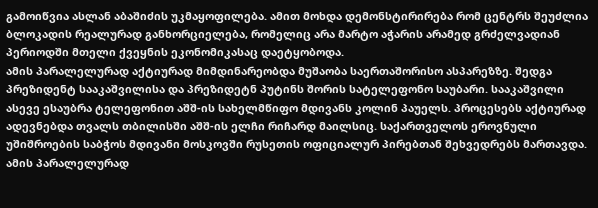გამოიწვია ასლან აბაშიძის უკმაყოფილება. ამით მოხდა დემონსტირირება რომ ცენტრს შეუძლია ბლოკადის რეალურად განხორციელება, რომელიც არა მარტო აჭარის არამედ გრძელვადიან პერიოდში მთელი ქვეყნის ეკონომიკასაც დაეტყობოდა.
ამის პარალელურად აქტიურად მიმდინარეობდა მუშაობა საერთაშორისო ასპარეზზე. შედგა პრეზიდენტ სააკაშვილისა და პრეზიდეტნ პუტინს შორის სატელეფონო საუბარი. სააკაშვილი ასევე ესაუბრა ტელეფონით აშშ-ის სახელმწიფო მდივანს კოლინ პაუელს. პროცესებს აქტიურად ადევნებდა თვალს თბილისში აშშ-ის ელჩი რიჩარდ მაილსიც. საქართველოს ეროვნული უშიშროების საბჭოს მდივანი მოსკოვში რუსეთის ოფიციალურ პირებთან შეხვედრებს მართავდა. ამის პარალელურად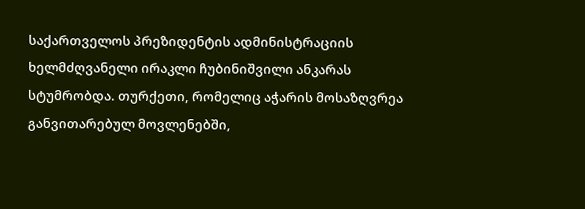საქართველოს პრეზიდენტის ადმინისტრაციის ხელმძღვანელი ირაკლი ჩუბინიშვილი ანკარას სტუმრობდა. თურქეთი, რომელიც აჭარის მოსაზღვრეა განვითარებულ მოვლენებში,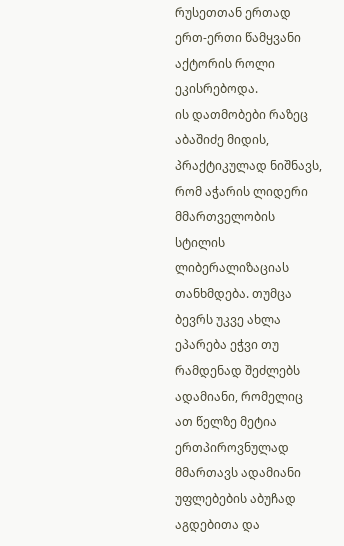რუსეთთან ერთად ერთ-ერთი წამყვანი აქტორის როლი ეკისრებოდა.
ის დათმობები რაზეც აბაშიძე მიდის, პრაქტიკულად ნიშნავს, რომ აჭარის ლიდერი მმართველობის სტილის ლიბერალიზაციას თანხმდება. თუმცა ბევრს უკვე ახლა ეპარება ეჭვი თუ რამდენად შეძლებს ადამიანი, რომელიც ათ წელზე მეტია ერთპიროვნულად მმართავს ადამიანი უფლებების აბუჩად აგდებითა და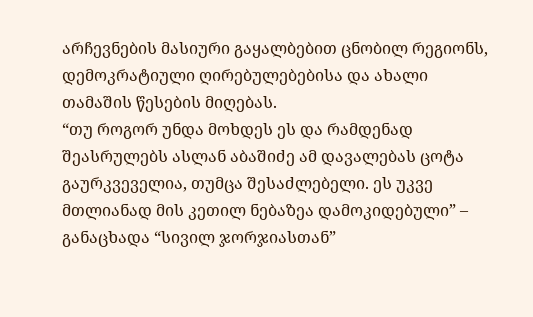არჩევნების მასიური გაყალბებით ცნობილ რეგიონს, დემოკრატიული ღირებულებებისა და ახალი თამაშის წესების მიღებას.
“თუ როგორ უნდა მოხდეს ეს და რამდენად შეასრულებს ასლან აბაშიძე ამ დავალებას ცოტა გაურკვეველია, თუმცა შესაძლებელი. ეს უკვე მთლიანად მის კეთილ ნებაზეა დამოკიდებული” – განაცხადა “სივილ ჯორჯიასთან”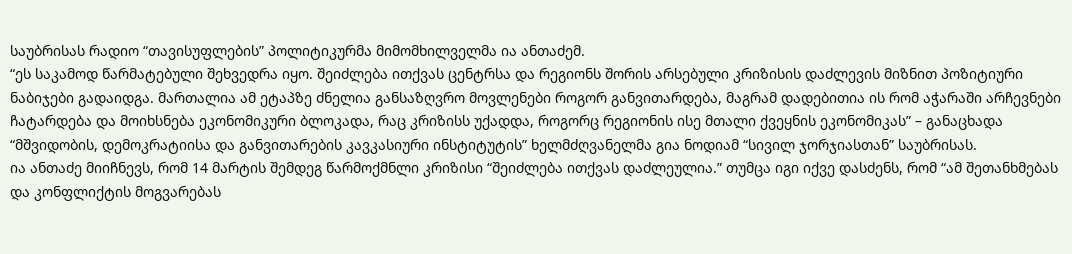საუბრისას რადიო “თავისუფლების” პოლიტიკურმა მიმომხილველმა ია ანთაძემ.
“ეს საკამოდ წარმატებული შეხვედრა იყო. შეიძლება ითქვას ცენტრსა და რეგიონს შორის არსებული კრიზისის დაძლევის მიზნით პოზიტიური ნაბიჯები გადაიდგა. მართალია ამ ეტაპზე ძნელია განსაზღვრო მოვლენები როგორ განვითარდება, მაგრამ დადებითია ის რომ აჭარაში არჩევნები ჩატარდება და მოიხსნება ეკონომიკური ბლოკადა, რაც კრიზისს უქადდა, როგორც რეგიონის ისე მთალი ქვეყნის ეკონომიკას” – განაცხადა “მშვიდობის, დემოკრატიისა და განვითარების კავკასიური ინსტიტუტის” ხელმძღვანელმა გია ნოდიამ “სივილ ჯორჯიასთან” საუბრისას.
ია ანთაძე მიიჩნევს, რომ 14 მარტის შემდეგ წარმოქმნლი კრიზისი “შეიძლება ითქვას დაძლეულია.” თუმცა იგი იქვე დასძენს, რომ “ამ შეთანხმებას და კონფლიქტის მოგვარებას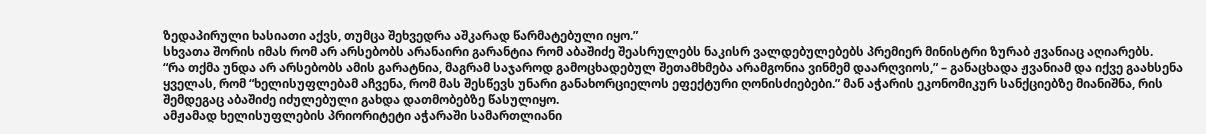ზედაპირული ხასიათი აქვს, თუმცა შეხვედრა აშკარად წარმატებული იყო.”
სხვათა შორის იმას რომ არ არსებობს არანაირი გარანტია რომ აბაშიძე შეასრულებს ნაკისრ ვალდებულებებს პრემიერ მინისტრი ზურაბ ჟვანიაც აღიარებს.
“რა თქმა უნდა არ არსებობს ამის გარატნია, მაგრამ საჯაროდ გამოცხადებულ შეთამხმება არამგონია ვინმემ დაარღვიოს,” – განაცხადა ჟვანიამ და იქვე გაახსენა ყველას, რომ “ხელისუფლებამ აჩვენა, რომ მას შესწევს უნარი განახორციელოს ეფექტური ღონისძიებები.” მან აჭარის ეკონომიკურ სანქციებზე მიანიშნა, რის შემდეგაც აბაშიძე იძულებული გახდა დათმობებზე წასულიყო.
ამჟამად ხელისუფლების პრიორიტეტი აჭარაში სამართლიანი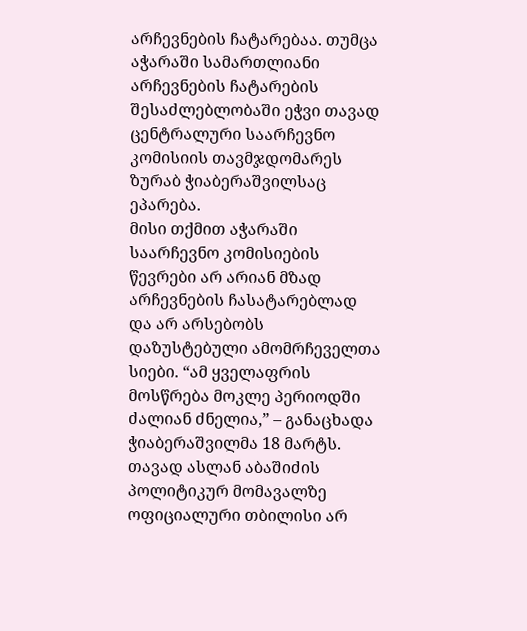არჩევნების ჩატარებაა. თუმცა აჭარაში სამართლიანი არჩევნების ჩატარების შესაძლებლობაში ეჭვი თავად ცენტრალური საარჩევნო კომისიის თავმჯდომარეს ზურაბ ჭიაბერაშვილსაც ეპარება.
მისი თქმით აჭარაში საარჩევნო კომისიების წევრები არ არიან მზად არჩევნების ჩასატარებლად და არ არსებობს დაზუსტებული ამომრჩეველთა სიები. “ამ ყველაფრის მოსწრება მოკლე პერიოდში ძალიან ძნელია,” – განაცხადა ჭიაბერაშვილმა 18 მარტს.
თავად ასლან აბაშიძის პოლიტიკურ მომავალზე ოფიციალური თბილისი არ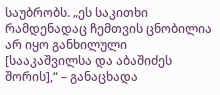საუბრობს. „ეს საკითხი რამდენადაც ჩემთვის ცნობილია არ იყო განხილული [სააკაშვილსა და აბაშიძეს შორის],“ – განაცხადა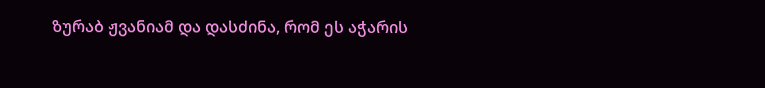ზურაბ ჟვანიამ და დასძინა, რომ ეს აჭარის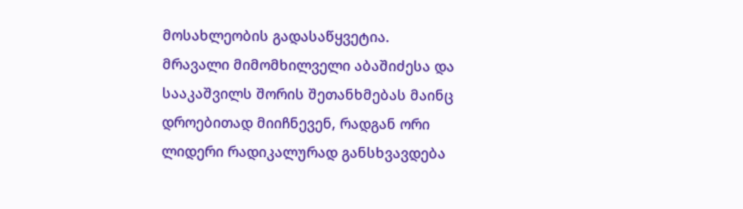მოსახლეობის გადასაწყვეტია.
მრავალი მიმომხილველი აბაშიძესა და სააკაშვილს შორის შეთანხმებას მაინც დროებითად მიიჩნევენ, რადგან ორი ლიდერი რადიკალურად განსხვავდება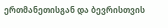ერთმანეთისგან და ბევრისთვის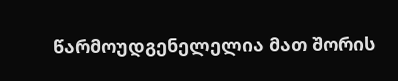წარმოუდგენელელია მათ შორის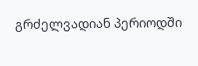გრძელვადიან პერიოდში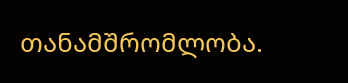თანამშრომლობა.